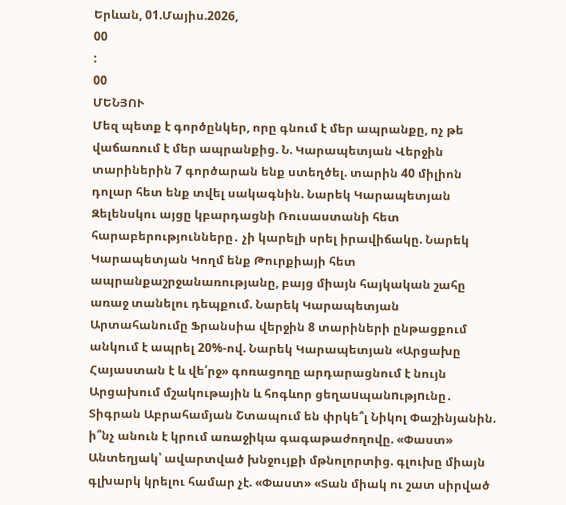Երևան, 01.Մայիս.2026,
00
:
00
ՄԵՆՅՈՒ
Մեզ պետք է գործընկեր, որը գնում է մեր ապրանքը, ոչ թե վաճառում է մեր ապրանքից. Ն. Կարապետյան Վերջին տարիներին 7 գործարան ենք ստեղծել. տարին 40 միլիոն դոլար հետ ենք տվել սակագնին. Նարեկ Կարապետյան Զելենսկու այցը կբարդացնի Ռուսաստանի հետ հարաբերությունները․ չի կարելի սրել իրավիճակը. Նարեկ Կարապետյան Կողմ ենք Թուրքիայի հետ ապրանքաշրջանառությանը, բայց միայն հայկական շահը առաջ տանելու դեպքում. Նարեկ Կարապետյան Արտահանումը Ֆրանսիա վերջին 8 տարիների ընթացքում անկում է ապրել 20%-ով. Նարեկ Կարապետյան «Արցախը Հայաստան է և վե՛րջ» գոռացողը արդարացնում է նույն Արցախում մշակութային և հոգևոր ցեղաuպանnւթյnւնը․ Տիգրան Աբրահամյան Շտապում են փրկե՞լ Նիկոլ Փաշինյանին. ի՞նչ անուն է կրում առաջիկա գագաթաժողովը. «Փաստ» Անտեղյակ՝ ավարտված խնջույքի մթնոլորտից. գլուխը միայն գլխարկ կրելու համար չէ. «Փաստ» «Տան միակ ու շատ սիրված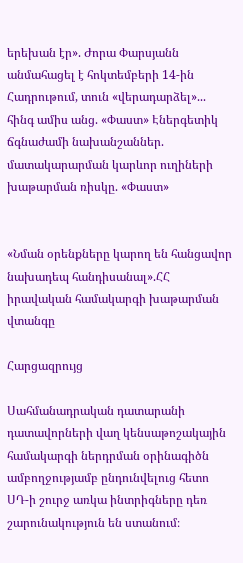երեխան էր». Ժորա Փարսյանն անմահացել է հոկտեմբերի 14-ին Հադրութում, տուն «վերադարձել»... հինգ ամիս անց. «Փաստ» Էներգետիկ ճգնաժամի նախանշաններ. մատակարարման կարևոր ուղիների խաթարման ռիսկը. «Փաստ»


«Նման օրենքները կարող են հանցավոր նախադեպ հանդիսանալ».ՀՀ իրավական համակարգի խաթարման վտանգը

Հարցազրույց

Սահմանադրական դատարանի դատավորների վաղ կենսաթոշակային համակարգի ներդրման օրինագիծն ամբողջությամբ ընդունվելուց հետո ՍԴ-ի շուրջ առկա ինտրիգները դեռ շարունակություն են ստանում։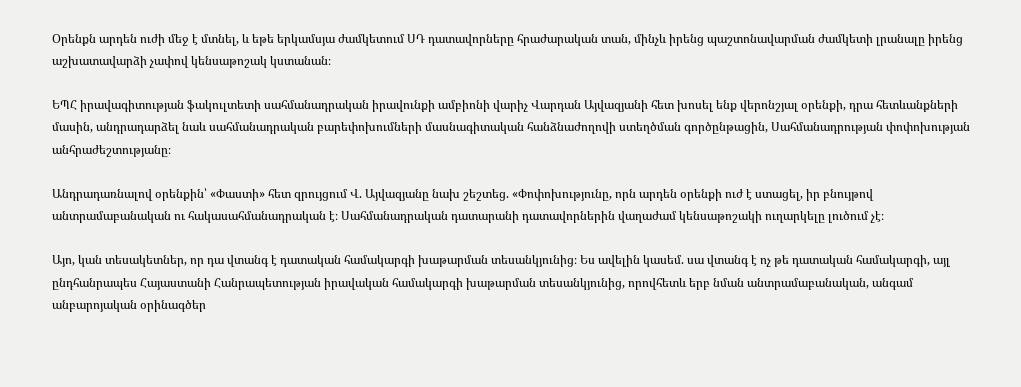Օրենքն արդեն ուժի մեջ է մտնել, և եթե երկամսյա ժամկետում ՍԴ դատավորները հրաժարական տան, մինչև իրենց պաշտոնավարման ժամկետի լրանալը իրենց աշխատավարձի չափով կենսաթոշակ կստանան։

ԵՊՀ իրավագիտության ֆակուլտետի սահմանադրական իրավունքի ամբիոնի վարիչ Վարդան Այվազյանի հետ խոսել ենք վերոնշյալ օրենքի, դրա հետևանքների մասին, անդրադարձել նաև սահմանադրական բարեփոխումների մասնագիտական հանձնաժողովի ստեղծման գործընթացին, Սահմանադրության փոփոխության անհրաժեշտությանը։

Անդրադառնալով օրենքին՝ «Փաստի» հետ զրույցում Վ. Այվազյանը նախ շեշտեց. «Փոփոխությունը, որն արդեն օրենքի ուժ է ստացել, իր բնույթով անտրամաբանական ու հակասահմանադրական է։ Սահմանադրական դատարանի դատավորներին վաղաժամ կենսաթոշակի ուղարկելը լուծում չէ։

Այո, կան տեսակետներ, որ դա վտանգ է դատական համակարգի խաթարման տեսանկյունից։ Ես ավելին կասեմ. սա վտանգ է ոչ թե դատական համակարգի, այլ ընդհանրապես Հայաստանի Հանրապետության իրավական համակարգի խաթարման տեսանկյունից, որովհետև երբ նման անտրամաբանական, անգամ անբարոյական օրինագծեր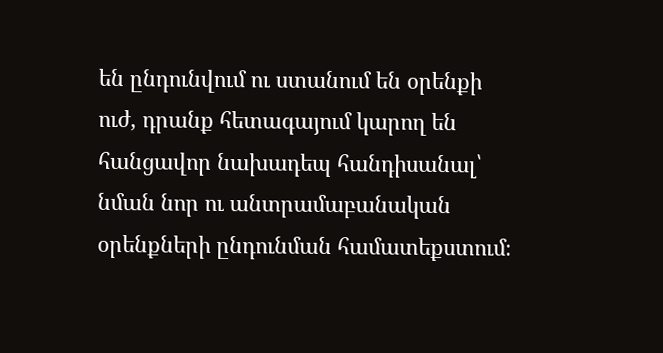են ընդունվում ու ստանում են օրենքի ուժ, դրանք հետագայում կարող են հանցավոր նախադեպ հանդիսանալ՝ նման նոր ու անտրամաբանական օրենքների ընդունման համատեքստում։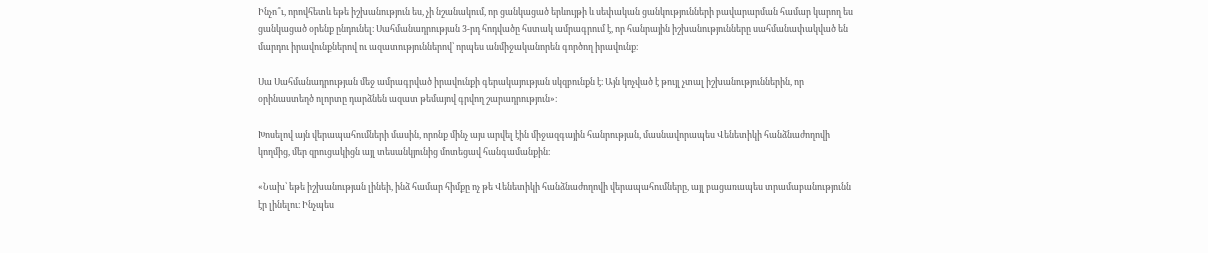Ինչո՞ւ, որովհետև եթե իշխանություն ես, չի նշանակում, որ ցանկացած երևույթի և սեփական ցանկությունների բավարարման համար կարող ես ցանկացած օրենք ընդունել։ Սահմանադրության 3-րդ հոդվածը հստակ ամրագրում է, որ հանրային իշխանությունները սահմանափակված են մարդու իրավունքներով ու ազատություններով՝ որպես անմիջականորեն գործող իրավունք։

Սա Սահմանադրության մեջ ամրագրված իրավունքի գերակայության սկզբունքն է։ Այն կոչված է թույլ չտալ իշխանություններին, որ օրինաստեղծ ոլորտը դարձնեն ազատ թեմայով գրվող շարադրություն»։

Խոսելով այն վերապահումների մասին, որոնք մինչ այս արվել էին միջազգային հանրության, մասնավորապես Վենետիկի հանձնաժողովի կողմից, մեր զրուցակիցն այլ տեսանկյունից մոտեցավ հանգամանքին։

«Նախ՝ եթե իշխանության լինեի, ինձ համար հիմքը ոչ թե Վենետիկի հանձնաժողովի վերապահումները, այլ բացառապես տրամաբանությունն էր լինելու։ Ինչպես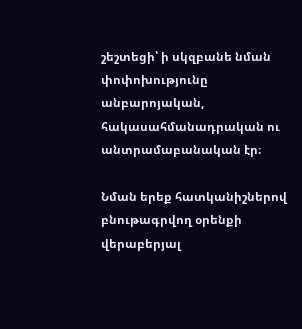շեշտեցի՝ ի սկզբանե նման փոփոխությունը անբարոյական, հակասահմանադրական ու անտրամաբանական էր։

Նման երեք հատկանիշներով բնութագրվող օրենքի վերաբերյալ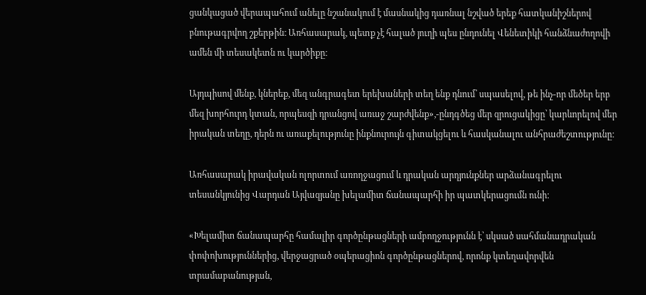ցանկացած վերապահում անելը նշանակում է մասնակից դառնալ նշված երեք հատկանիշներով բնութագրվող շքերթին։ Առհասարակ, պետք չէ հալած յուղի պես ընդունել Վենետիկի հանձնաժողովի ամեն մի տեսակետն ու կարծիքը։

Այդպիսով մենք, կներեք, մեզ անգրագետ երեխաների տեղ ենք դնում՝ սպասելով, թե ինչ-որ մեծեր երբ մեզ խորհուրդ կտան, որպեսզի դրանցով առաջ շարժվենք»,-ընդգծեց մեր զրուցակիցը՝ կարևորելով մեր իրական տեղը, դերն ու առաքելությունը ինքնուրույն գիտակցելու և հասկանալու անհրաժեշտությունը։

Առհասարակ իրավական ոլորտում առողջացում և դրական արդյունքներ արձանագրելու տեսանկյունից Վարդան Այվազյանը խելամիտ ճանապարհի իր պատկերացումն ունի։

«Խելամիտ ճանապարհը համալիր գործընթացների ամբողջությունն է՝ սկսած սահմանադրական փոփոխություններից, վերջացրած օպերացիոն գործընթացներով, որոնք կտեղավորվեն տրամաբանության,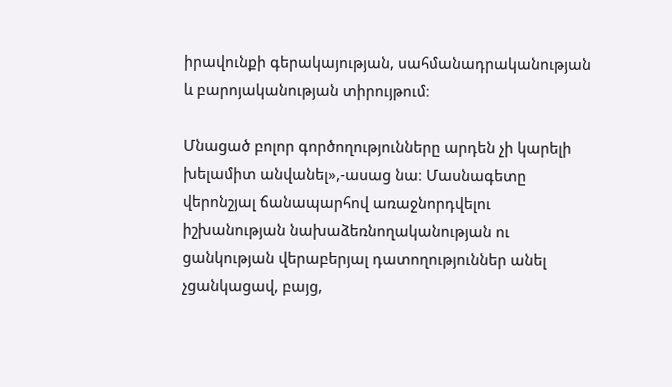իրավունքի գերակայության, սահմանադրականության և բարոյականության տիրույթում։

Մնացած բոլոր գործողությունները արդեն չի կարելի խելամիտ անվանել»,-ասաց նա։ Մասնագետը վերոնշյալ ճանապարհով առաջնորդվելու իշխանության նախաձեռնողականության ու ցանկության վերաբերյալ դատողություններ անել չցանկացավ, բայց,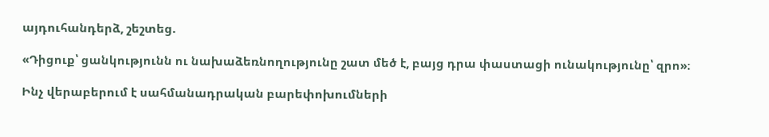այդուհանդերձ, շեշտեց.

«Դիցուք՝ ցանկությունն ու նախաձեռնողությունը շատ մեծ է, բայց դրա փաստացի ունակությունը՝ զրո»։

Ինչ վերաբերում է սահմանադրական բարեփոխումների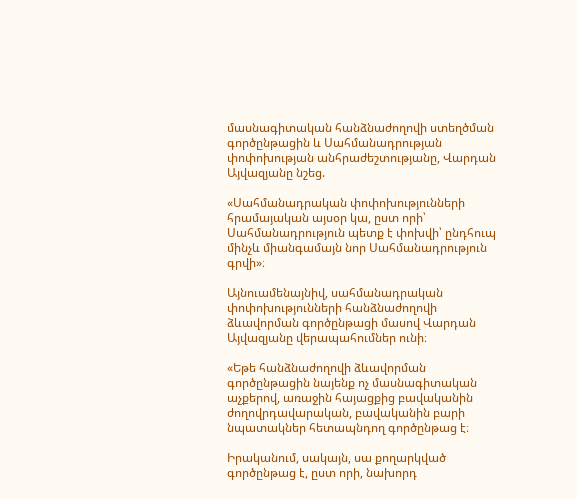մասնագիտական հանձնաժողովի ստեղծման գործընթացին և Սահմանադրության փոփոխության անհրաժեշտությանը, Վարդան Այվազյանը նշեց.

«Սահմանադրական փոփոխությունների հրամայական այսօր կա, ըստ որի՝ Սահմանադրություն պետք է փոխվի՝ ընդհուպ մինչև միանգամայն նոր Սահմանադրություն գրվի»։

Այնուամենայնիվ, սահմանադրական փոփոխությունների հանձնաժողովի ձևավորման գործընթացի մասով Վարդան Այվազյանը վերապահումներ ունի։

«Եթե հանձնաժողովի ձևավորման գործընթացին նայենք ոչ մասնագիտական աչքերով, առաջին հայացքից բավականին ժողովրդավարական, բավականին բարի նպատակներ հետապնդող գործընթաց է։

Իրականում, սակայն, սա քողարկված գործընթաց է, ըստ որի, նախորդ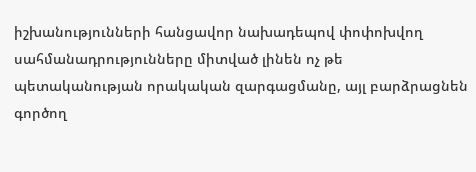իշխանությունների հանցավոր նախադեպով փոփոխվող սահմանադրությունները միտված լինեն ոչ թե պետականության որակական զարգացմանը, այլ բարձրացնեն գործող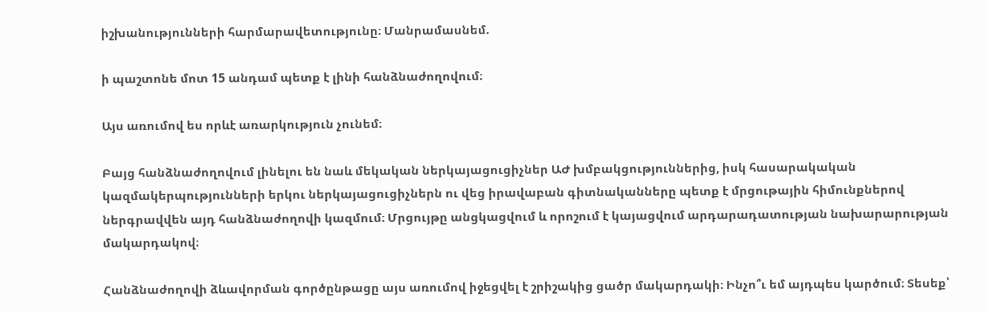իշխանությունների հարմարավետությունը։ Մանրամասնեմ.

ի պաշտոնե մոտ 15 անդամ պետք է լինի հանձնաժողովում։

Այս առումով ես որևէ առարկություն չունեմ։

Բայց հանձնաժողովում լինելու են նաև մեկական ներկայացուցիչներ ԱԺ խմբակցություններից, իսկ հասարակական կազմակերպությունների երկու ներկայացուցիչներն ու վեց իրավաբան գիտնականները պետք է մրցութային հիմունքներով ներգրավվեն այդ հանձնաժողովի կազմում։ Մրցույթը անցկացվում և որոշում է կայացվում արդարադատության նախարարության մակարդակով։

Հանձնաժողովի ձևավորման գործընթացը այս առումով իջեցվել է շրիշակից ցածր մակարդակի։ Ինչո՞ւ եմ այդպես կարծում։ Տեսեք՝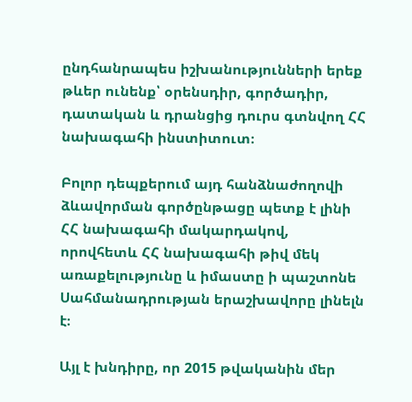ընդհանրապես իշխանությունների երեք թևեր ունենք՝ օրենսդիր, գործադիր, դատական և դրանցից դուրս գտնվող ՀՀ նախագահի ինստիտուտ։

Բոլոր դեպքերում այդ հանձնաժողովի ձևավորման գործընթացը պետք է լինի ՀՀ նախագահի մակարդակով, որովհետև ՀՀ նախագահի թիվ մեկ առաքելությունը և իմաստը ի պաշտոնե Սահմանադրության երաշխավորը լինելն է։

Այլ է խնդիրը, որ 2015 թվականին մեր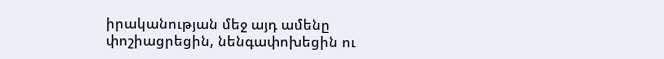իրականության մեջ այդ ամենը փոշիացրեցին, նենգափոխեցին ու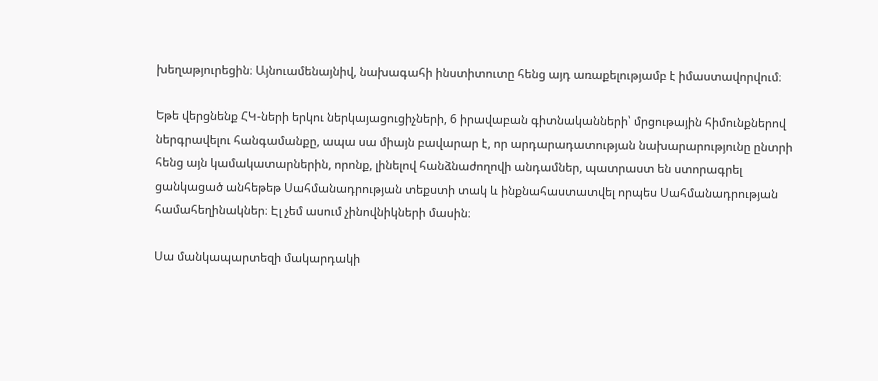խեղաթյուրեցին։ Այնուամենայնիվ, նախագահի ինստիտուտը հենց այդ առաքելությամբ է իմաստավորվում։

Եթե վերցնենք ՀԿ-ների երկու ներկայացուցիչների, 6 իրավաբան գիտնականների՝ մրցութային հիմունքներով ներգրավելու հանգամանքը, ապա սա միայն բավարար է, որ արդարադատության նախարարությունը ընտրի հենց այն կամակատարներին, որոնք, լինելով հանձնաժողովի անդամներ, պատրաստ են ստորագրել ցանկացած անհեթեթ Սահմանադրության տեքստի տակ և ինքնահաստատվել որպես Սահմանադրության համահեղինակներ։ Էլ չեմ ասում չինովնիկների մասին։

Սա մանկապարտեզի մակարդակի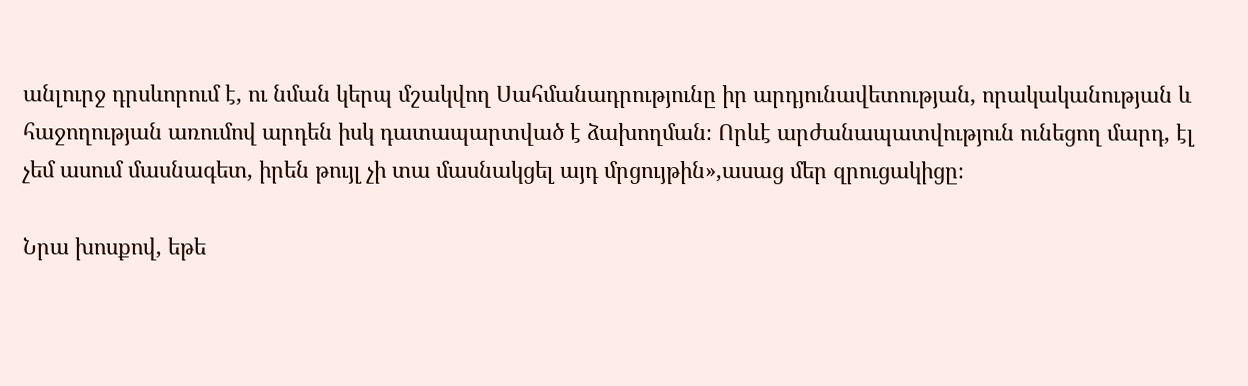անլուրջ դրսևորում է, ու նման կերպ մշակվող Սահմանադրությունը իր արդյունավետության, որակականության և հաջողության առումով արդեն իսկ դատապարտված է ձախողման։ Որևէ արժանապատվություն ունեցող մարդ, էլ չեմ ասում մասնագետ, իրեն թույլ չի տա մասնակցել այդ մրցույթին»,ասաց մեր զրուցակիցը։

Նրա խոսքով, եթե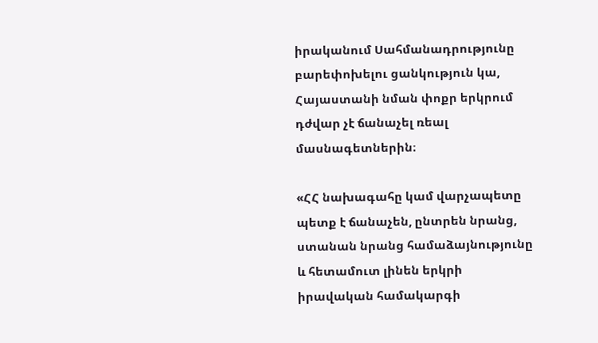իրականում Սահմանադրությունը բարեփոխելու ցանկություն կա, Հայաստանի նման փոքր երկրում դժվար չէ ճանաչել ռեալ մասնագետներին։

«ՀՀ նախագահը կամ վարչապետը պետք է ճանաչեն, ընտրեն նրանց, ստանան նրանց համաձայնությունը և հետամուտ լինեն երկրի իրավական համակարգի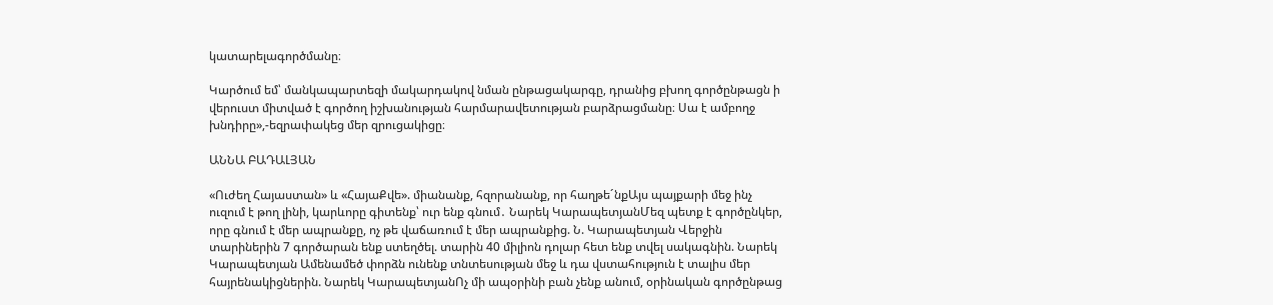կատարելագործմանը։

Կարծում եմ՝ մանկապարտեզի մակարդակով նման ընթացակարգը, դրանից բխող գործընթացն ի վերուստ միտված է գործող իշխանության հարմարավետության բարձրացմանը։ Սա է ամբողջ խնդիրը»,-եզրափակեց մեր զրուցակիցը։

ԱՆՆԱ ԲԱԴԱԼՅԱՆ

«Ուժեղ Հայաստան» և «ՀայաՔվե». միանանք, հզորանանք, որ հաղթե´նքԱյս պայքարի մեջ ինչ ուզում է թող լինի, կարևորը գիտենք՝ ուր ենք գնում․ Նարեկ ԿարապետյանՄեզ պետք է գործընկեր, որը գնում է մեր ապրանքը, ոչ թե վաճառում է մեր ապրանքից. Ն. Կարապետյան Վերջին տարիներին 7 գործարան ենք ստեղծել. տարին 40 միլիոն դոլար հետ ենք տվել սակագնին. Նարեկ Կարապետյան Ամենամեծ փորձն ունենք տնտեսության մեջ և դա վստահություն է տալիս մեր հայրենակիցներին. Նարեկ ԿարապետյանՈչ մի ապօրինի բան չենք անում, օրինական գործընթաց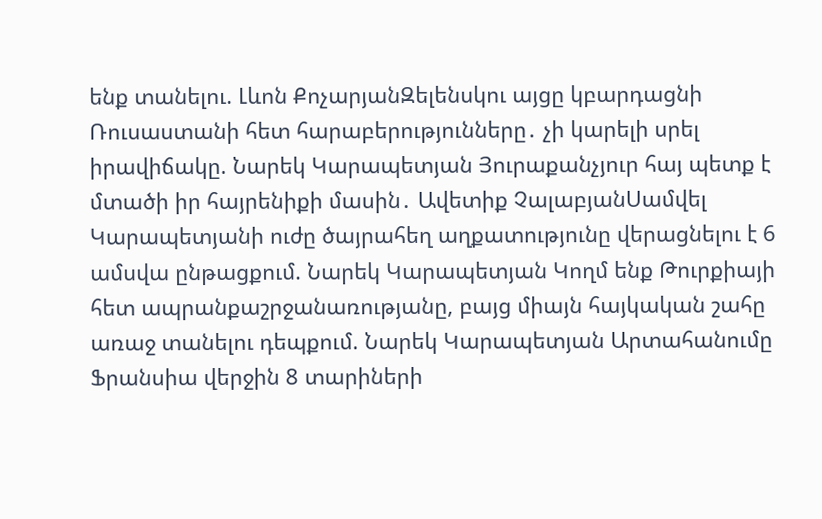ենք տանելու. Լևոն ՔոչարյանԶելենսկու այցը կբարդացնի Ռուսաստանի հետ հարաբերությունները․ չի կարելի սրել իրավիճակը. Նարեկ Կարապետյան Յուրաքանչյուր հայ պետք է մտածի իր հայրենիքի մասին․ Ավետիք ՉալաբյանՍամվել Կարապետյանի ուժը ծայրահեղ աղքատությունը վերացնելու է 6 ամսվա ընթացքում. Նարեկ Կարապետյան Կողմ ենք Թուրքիայի հետ ապրանքաշրջանառությանը, բայց միայն հայկական շահը առաջ տանելու դեպքում. Նարեկ Կարապետյան Արտահանումը Ֆրանսիա վերջին 8 տարիների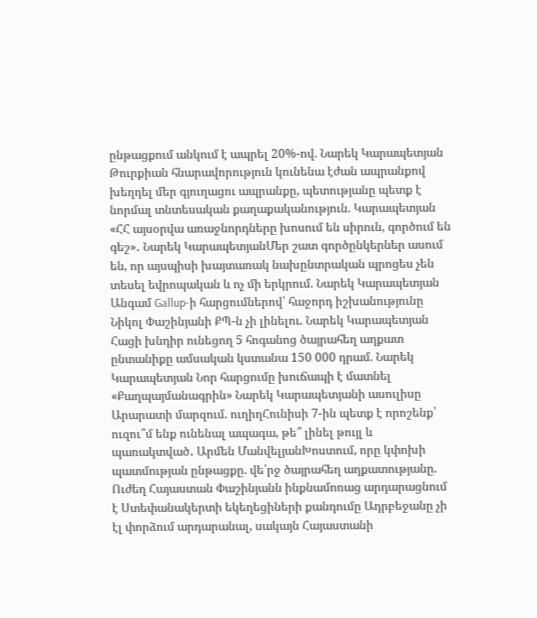ընթացքում անկում է ապրել 20%-ով. Նարեկ Կարապետյան Թուրքիան հնարավորություն կունենա էժան ապրանքով խեղդել մեր գյուղացու ապրանքը, պետությանը պետք է նորմալ տնտեսական քաղաքականություն. Կարապետյան «ՀՀ այսօրվա առաջնորդները խոսում են սիրուն, գործում են գեշ»․ Նարեկ ԿարապետյանՄեր շատ գործընկերներ ասում են, որ այսպիսի խայտառակ նախընտրական պրոցես չեն տեսել եվրոպական և ոչ մի երկրում. Նարեկ Կարապետյան Անգամ Gallup-ի հարցումներով՝ հաջորդ իշխանությունը Նիկոլ Փաշինյանի ՔՊ-ն չի լինելու. Նարեկ Կարապետյան Հացի խնդիր ունեցող 5 հոգանոց ծայրահեղ աղքատ ընտանիքը ամսական կստանա 150 000 դրամ. Նարեկ Կարապետյան Նոր հարցումը խուճապի է մատնել «Քաղպայմանագրին» Նարեկ Կարապետյանի ասուլիսը Արարատի մարզում. ուղիղՀունիսի 7-ին պետք է որոշենք՝ ուզու՞մ ենք ունենալ ապագա, թե՞ լինել թույլ և պառակտված․ Արմեն ՄանվելյանԽոստում, որը կփոխի պատմության ընթացքը. վե՛րջ ծայրահեղ աղքատությանը. Ուժեղ Հայաստան Փաշինյանն ինքնամոռաց արդարացնում է Ստեփանակերտի եկեղեցիների քանդումը Ադրբեջանը չի էլ փորձում արդարանալ, սակայն Հայաստանի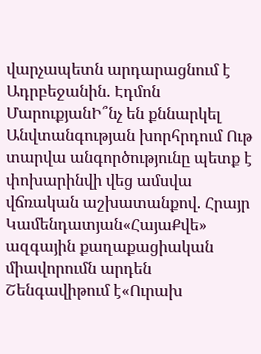վարչապետն արդարացնում է Ադրբեջանին. Էդմոն ՄարուքյանԻ՞նչ են քննարկել Անվտանգության խորհրդում Ութ տարվա անգործությունը պետք է փոխարինվի վեց ամսվա վճռական աշխատանքով. Հրայր Կամենդատյան«ՀայաՔվե» ազգային քաղաքացիական միավորումն արդեն Շենգավիթում է«Ուրախ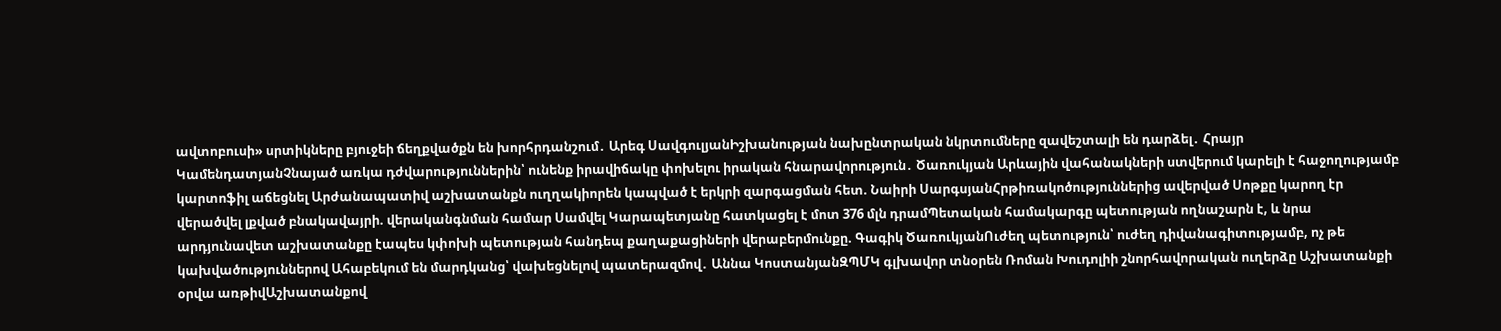ավտոբուսի» սրտիկները բյուջեի ճեղքվածքն են խորհրդանշում․ Արեգ ՍավգուլյանԻշխանության նախընտրական նկրտումները զավեշտալի են դարձել․ Հրայր ԿամենդատյանՉնայած առկա դժվարություններին՝ ունենք իրավիճակը փոխելու իրական հնարավորություն․ Ծառուկյան Արևային վահանակների ստվերում կարելի է հաջողությամբ կարտոֆիլ աճեցնել Արժանապատիվ աշխատանքն ուղղակիորեն կապված է երկրի զարգացման հետ. Նաիրի ՍարգսյանՀրթիռակոծություններից ավերված Սոթքը կարող էր վերածվել լքված բնակավայրի. վերականգնման համար Սամվել Կարապետյանը հատկացել է մոտ 376 մլն դրամՊետական համակարգը պետության ողնաշարն է, և նրա արդյունավետ աշխատանքը էապես կփոխի պետության հանդեպ քաղաքացիների վերաբերմունքը. Գագիկ ԾառուկյանՈւժեղ պետություն՝ ուժեղ դիվանագիտությամբ, ոչ թե կախվածություններով Ահաբեկում են մարդկանց՝ վախեցնելով պատերազմով․ Աննա ԿոստանյանԶՊՄԿ գլխավոր տնօրեն Ռոման Խուդոլիի շնորհավորական ուղերձը Աշխատանքի օրվա առթիվԱշխատանքով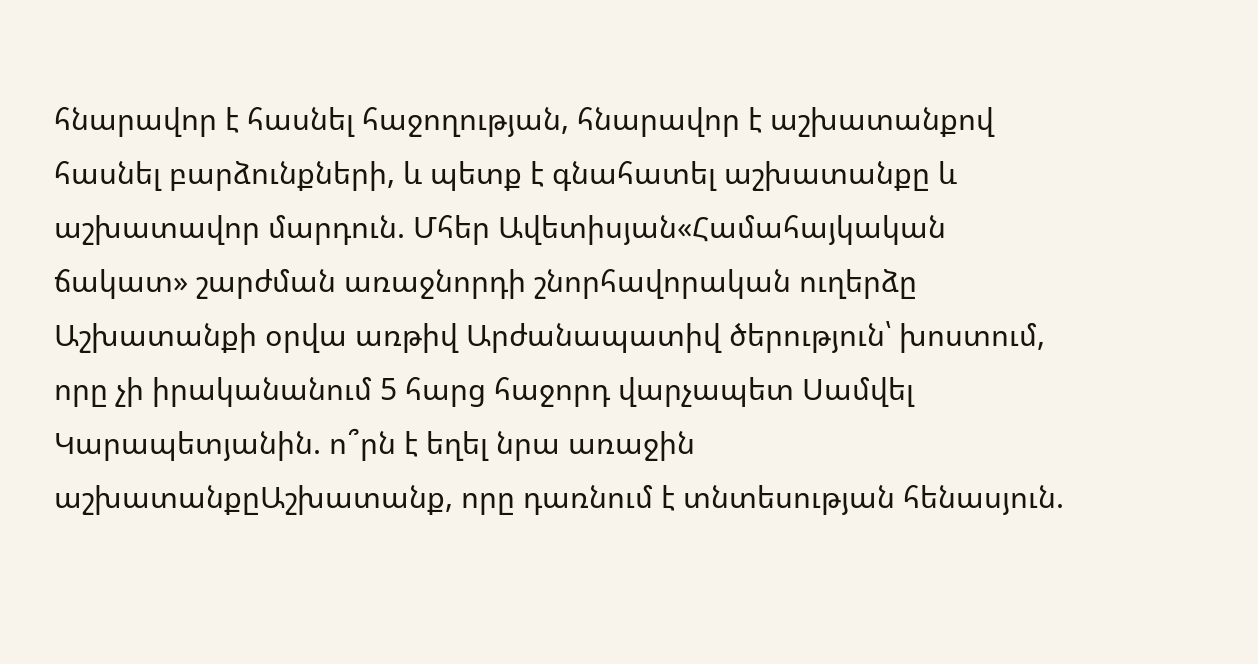հնարավոր է հասնել հաջողության, հնարավոր է աշխատանքով հասնել բարձունքների, և պետք է գնահատել աշխատանքը և աշխատավոր մարդուն. Մհեր Ավետիսյան«Համահայկական ճակատ» շարժման առաջնորդի շնորհավորական ուղերձը Աշխատանքի օրվա առթիվ Արժանապատիվ ծերություն՝ խոստում, որը չի իրականանում 5 հարց հաջորդ վարչապետ Սամվել Կարապետյանին. ո՞րն է եղել նրա առաջին աշխատանքըԱշխատանք, որը դառնում է տնտեսության հենասյուն.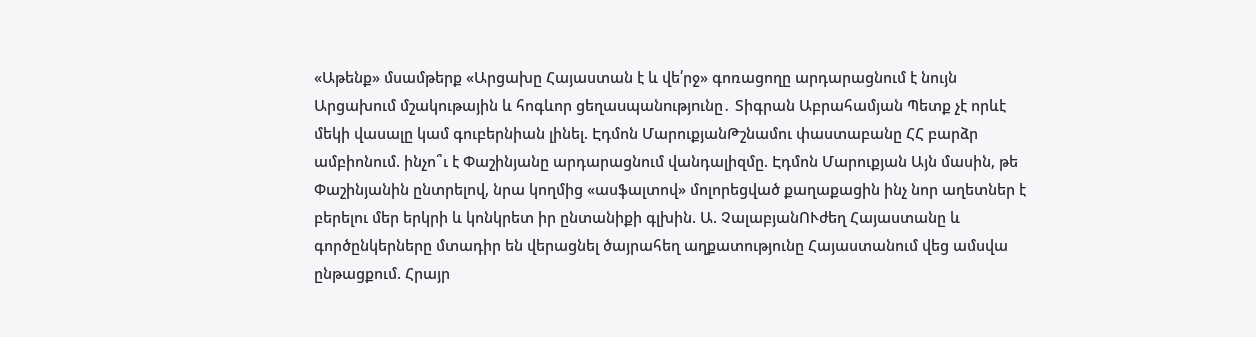«Աթենք» մսամթերք «Արցախը Հայաստան է և վե՛րջ» գոռացողը արդարացնում է նույն Արցախում մշակութային և հոգևոր ցեղաuպանnւթյnւնը․ Տիգրան Աբրահամյան Պետք չէ որևէ մեկի վասալը կամ գուբերնիան լինել. Էդմոն ՄարուքյանԹշնամու փաստաբանը ՀՀ բարձր ամբիոնում. ինչո՞ւ է Փաշինյանը արդարացնում վանդալիզմը. Էդմոն Մարուքյան Այն մասին, թե Փաշինյանին ընտրելով, նրա կողմից «ասֆալտով» մոլորեցված քաղաքացին ինչ նոր աղետներ է բերելու մեր երկրի և կոնկրետ իր ընտանիքի գլխին. Ա. ՉալաբյանՈՒժեղ Հայաստանը և գործընկերները մտադիր են վերացնել ծայրահեղ աղքատությունը Հայաստանում վեց ամսվա ընթացքում. Հրայր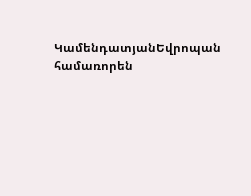ԿամենդատյանԵվրոպան համառորեն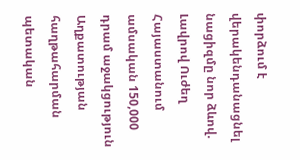փորձում է վերակենդանացնել նացիզմը նոր ձևով. Լավրով Ուժեղ Հայաստանում ամսական 150,000 դրամ աջակցություն Աղքատության հաղթահարման պետական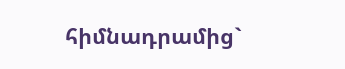հիմնադրամից`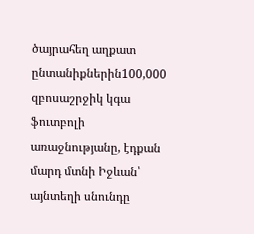ծայրահեղ աղքատ ընտանիքներին100,000 զբոսաշրջիկ կգա ֆուտբոլի առաջնությանը, էդքան մարդ մտնի Իջևան՝ այնտեղի սնունդը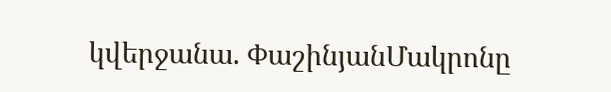կվերջանա. ՓաշինյանՄակրոնը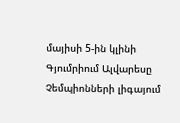մայիսի 5-ին կլինի Գյումրիում Ալվարեսը Չեմպիոնների լիգայում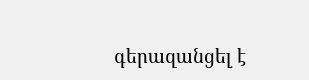գերազանցել է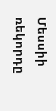Մեսսիի ռեկորդը